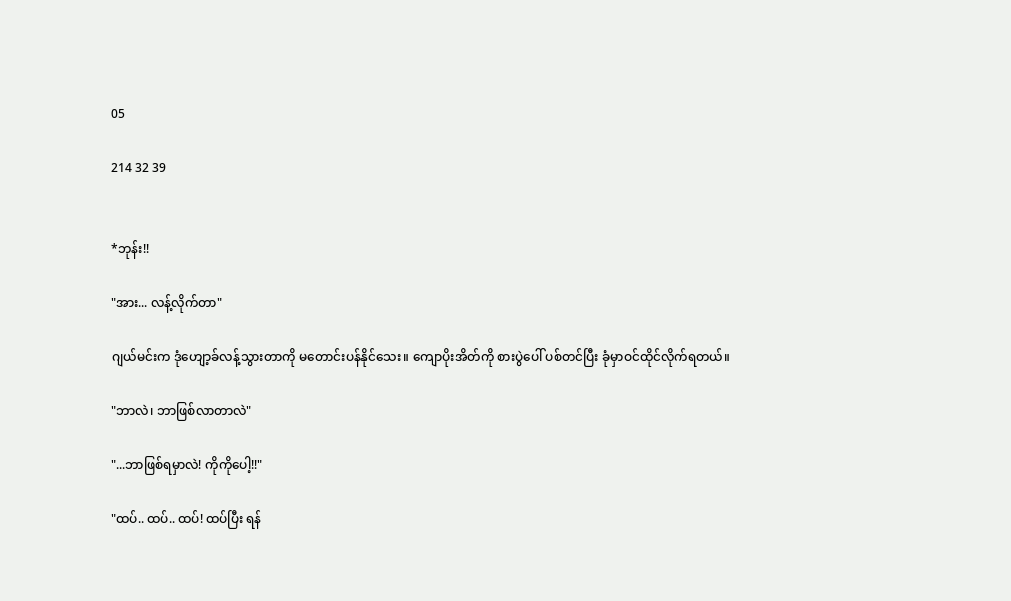05

214 32 39


*ဘုန်း!!

"အား... လန့်လိုက်တာ"

ဂျယ်မင်းက ဒုံဟျော့ခ်လန့်သွားတာကို မတောင်းပန်နိုင်သေး။ ကျောပိုးအိတ်ကို စားပွဲပေါ် ပစ်တင်ပြီး ခုံမှာဝင်ထိုင်လိုက်ရတယ်။

"ဘာလဲ၊ ဘာဖြစ်လာတာလဲ"

"...ဘာဖြစ်ရမှာလဲ! ကိုကိုပေါ့!!"

"ထပ်.. ထပ်.. ထပ်! ထပ်ပြီး ရန်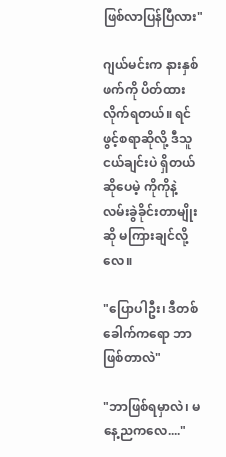ဖြစ်လာပြန်ပြီလား"

ဂျယ်မင်းက နားနှစ်ဖက်ကို ပိတ်ထားလိုက်ရတယ်။ ရင်ဖွင့်စရာဆိုလို့ ဒီသူငယ်ချင်းပဲ ရှိတယ်ဆိုပေမဲ့ ကိုကိုနဲ့ လမ်းခွဲခိုင်းတာမျိုးဆို မကြားချင်လို့လေ။

"ပြောပါဦး၊ ဒီတစ်ခေါက်ကရော ဘာဖြစ်တာလဲ"

"ဘာဖြစ်ရမှာလဲ၊ မနေ့ညကလေ...."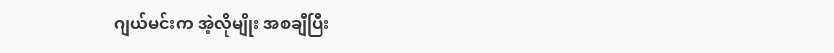ဂျယ်မင်းက အဲ့လိုမျိုး အစချီပြီး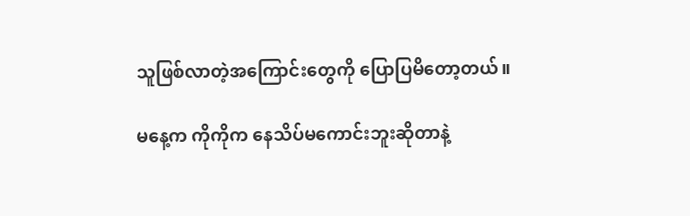သူဖြစ်လာတဲ့အကြောင်းတွေကို ပြောပြမိတော့တယ်။

မနေ့က ကိုကိုက နေသိပ်မကောင်းဘူးဆိုတာနဲ့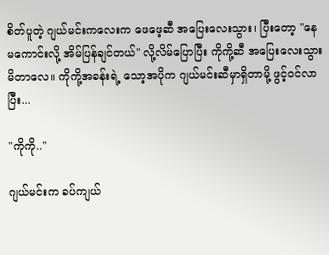စိတ်ပူတဲ့ ဂျယ်မင်းကလေးက ဖေဖေ့ဆီ အပြေးလေးသွား၊ ပြီးတော့ "နေမကောင်းလို့ အိမ်ပြန်ချင်တယ်" လို့လိမ်ပြောပြီး ကိုကို့ဆီ အပြေးလေးသွားမိတာလေ။ ကိုကို့အခန်းရဲ့ သော့အပိုက ဂျယ်မင်းဆီမှာရှိတာမို့ ဖွင့်ဝင်လာပြီး...

"ကိုကို.."

ဂျယ်မင်းက ခပ်ကျယ်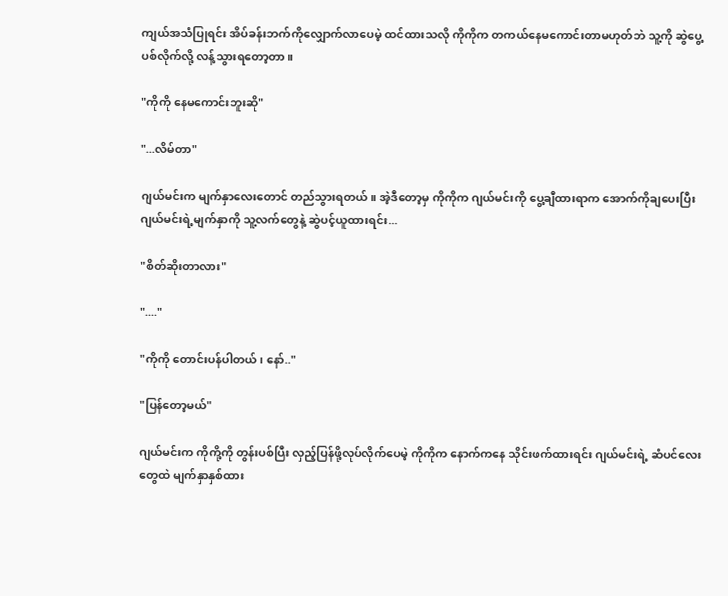ကျယ်အသံပြုရင်း အိပ်ခန်းဘက်ကိုလျှောက်လာပေမဲ့ ထင်ထားသလို ကိုကိုက တကယ်နေမကောင်းတာမဟုတ်ဘဲ သူ့ကို ဆွဲပွေ့ပစ်လိုက်လို့ လန့်သွားရတော့တာ။

"ကိုကို နေမကောင်းဘူးဆို"

"...လိမ်တာ"

ဂျယ်မင်းက မျက်နှာလေးတောင် တည်သွားရတယ်။ အဲ့ဒီတော့မှ ကိုကိုက ဂျယ်မင်းကို ပွေ့ချီထားရာက အောက်ကိုချပေးပြီး ဂျယ်မင်းရဲ့မျက်နှာကို သူ့လက်တွေနဲ့ ဆွဲပင့်ယူထားရင်း...

"စိတ်ဆိုးတာလား"

"...."

"ကိုကို တောင်းပန်ပါတယ်၊ နော်.."

"ပြန်တော့မယ်"

ဂျယ်မင်းက ကိုကို့ကို တွန်းပစ်ပြီး လှည့်ပြန်ဖို့လုပ်လိုက်ပေမဲ့ ကိုကိုက နောက်ကနေ သိုင်းဖက်ထားရင်း ဂျယ်မင်းရဲ့ ဆံပင်လေးတွေထဲ မျက်နှာနှစ်ထား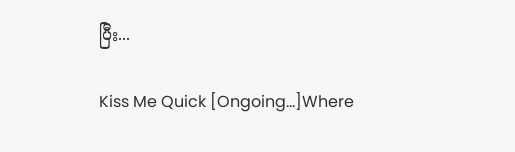ပြီး...

Kiss Me Quick [Ongoing...]Where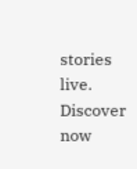stories live. Discover now